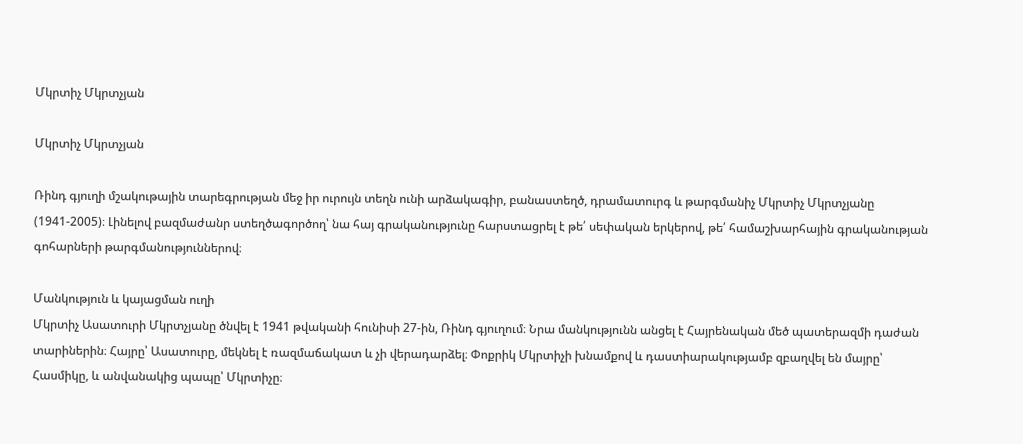Մկրտիչ Մկրտչյան

Մկրտիչ Մկրտչյան

Ռինդ գյուղի մշակութային տարեգրության մեջ իր ուրույն տեղն ունի արձակագիր, բանաստեղծ, դրամատուրգ և թարգմանիչ Մկրտիչ Մկրտչյանը (1941-2005)։ Լինելով բազմաժանր ստեղծագործող՝ նա հայ գրականությունը հարստացրել է թե՛ սեփական երկերով, թե՛ համաշխարհային գրականության գոհարների թարգմանություններով։

Մանկություն և կայացման ուղի
Մկրտիչ Ասատուրի Մկրտչյանը ծնվել է 1941 թվականի հունիսի 27-ին, Ռինդ գյուղում։ Նրա մանկությունն անցել է Հայրենական մեծ պատերազմի դաժան տարիներին։ Հայրը՝ Ասատուրը, մեկնել է ռազմաճակատ և չի վերադարձել։ Փոքրիկ Մկրտիչի խնամքով և դաստիարակությամբ զբաղվել են մայրը՝ Հասմիկը, և անվանակից պապը՝ Մկրտիչը։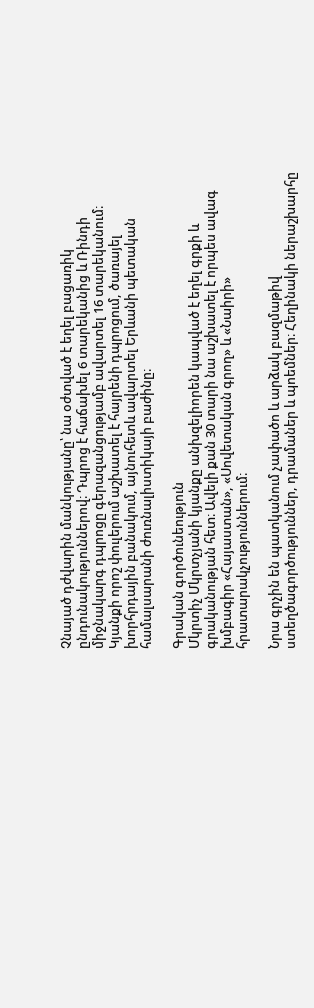Չնայած դժվարին մանկությանը՝ նա օժտված է եղել բացառիկ ընդունակություններով։ Դպրոց է հաճախել 6 տարեկանից և Ռինդի միջնակարգ դպրոցը գերազանցությամբ ավարտել 16 տարեկանում։ Կյանքի որոշ փուլերում աշխատել է հայրենի դպրոցում, ծառայել խորհրդային բանակում, այնուհետև ավարտել Երևանի պետական համալսարանի ժուռնալիստիկայի բաժինը։

Գրական գործունեություն
Մկրտիչ Մկրտչյանի կյանքը անխզելիորեն կապված է եղել գրքի և գրականության հետ։ Ավելի քան 30 տարի նա աշխատել է որպես ավագ խմբագիր «Հայաստան», «Սովետական գրող» և «Նաիրի» հրատարակչություններում։

Նրա գրչին են պատկանում չափածո և արձակ բազմաթիվ ստեղծագործություններ, դրամաներ և պոեմներ։ Հեղինակի ներաշխարհը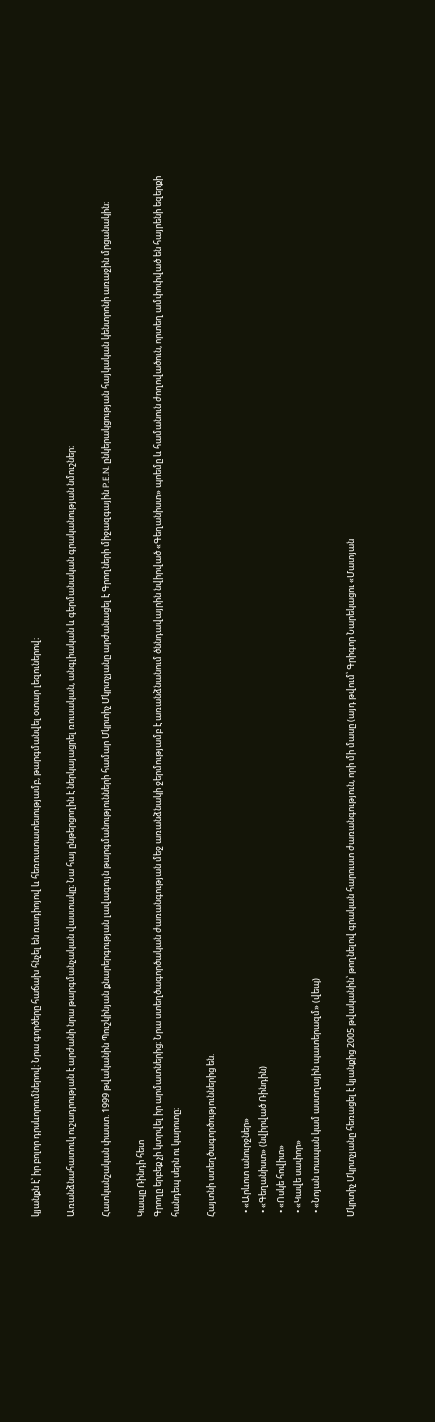կյանքն է՝ իր բոլոր դրսևորումներով։ Նրա գործերը հաճախ հնչել են ռադիոյով և հեռուստատեսությամբ, թարգմանվել օտար լեզուներով։

Առանձնահատուկ ուշադրության է արժանի նրա թարգմանչական վաստակը։ Նա հայ ընթերցողին է ներկայացրել ռուսական, անգլիական և գերմանական գրականության նմուշներ։

Հատկանշական փաստ. 1999 թվականին Պուշկինյան քնարերգության լավագույն թարգմանությունների համար Մկրտիչ Մկրտչյանը արժանացել է Գրողների միջազգային P.E.N. ընկերակցության հայկական կենտրոնի առաջին մրցանակին։

Կապը Ռինդի հետ
Գրողը երբեք չի կտրվել իր արմատներից։ Նրա ստեղծագործական ժառանգության մեջ առանձնակի ջերմությամբ է առանձնանում ծննդավայրին նվիրված «Գեղանիստ» պոեմը և համանուն ժողովածուն, որտեղ ամփոփված են հայրենի եզերքի հանդեպ սերն ու կարոտը։

Հայտնի ստեղծագործություններից են.

  • «Արևոտ անուրջներ»
  • «Գեղանիստ» (նվիրված Ռինդին)
  • «Ոսկե հովիտ»
  • «Կավե սափոր»
  • «Նոյան տապան կամ աստղային պատերազմ» (վեպ)

Մկրտիչ Մկրտչյանը հեռացել է կյանքից 2005 թվականին՝ թողնելով գրական հարուստ ժառանգություն, որի մի մասը (այդ թվում՝ Գրիգոր Նարեկացու «Մատյան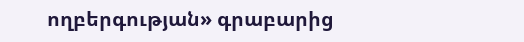ողբերգության» գրաբարից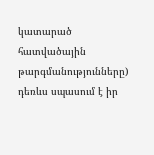կատարած հատվածային թարգմանությունները) դեռևս սպասում է իր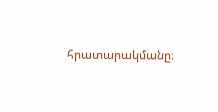հրատարակմանը։